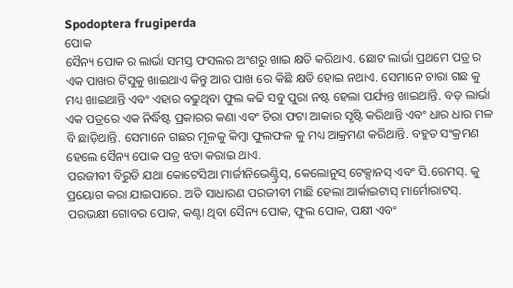Spodoptera frugiperda
ପୋକ
ସୈନ୍ୟ ପୋକ ର ଲାର୍ଭା ସମସ୍ତ ଫସଲର ଅଂଶରୁ ଖାଇ କ୍ଷତି କରିଥାଏ. ଛୋଟ ଲାର୍ଭା ପ୍ରଥମେ ପତ୍ର ର ଏକ ପାଖର ଟିସୁକୁ ଖାଇଥାଏ କିନ୍ତୁ ଆର ପାଖ ରେ କିଛି କ୍ଷତି ହୋଇ ନଥାଏ. ସେମାନେ ଚାରା ଗଛ କୁ ମଧ୍ୟ ଖାଇଥାନ୍ତି ଏବଂ ଏହାର ବଢୁଥିବା ଫୁଲ କଢି ସବୁ ପୁରା ନଷ୍ଟ ହେଲା ପର୍ଯ୍ୟନ୍ତ ଖାଇଥାନ୍ତି. ବଡ଼ ଲାର୍ଭା ଏକ ପତ୍ରରେ ଏକ ନିର୍ଦ୍ଧିଷ୍ଟ ପ୍ରକାରର କଣା ଏବଂ ଚିରା ଫଟା ଆକାର ସୃଷ୍ଟି କରିଥାନ୍ତି ଏବଂ ଧାର ଧାର ମଳ ବି ଛାଡ଼ିଥାନ୍ତି. ସେମାନେ ଗଛର ମୂଳକୁ କିମ୍ବା ଫୁଲଫଳ କୁ ମଧ୍ୟ ଆକ୍ରମଣ କରିଥାନ୍ତି. ବହୁତ ସଂକ୍ରମଣ ହେଲେ ସୈନ୍ୟ ପୋକ ପତ୍ର ଝଡା କରାଇ ଥାଏ.
ପରଜୀବୀ ବିରୁଡି ଯଥା କୋଟେସିଆ ମାର୍ଜୀନିଭେଣ୍ଟ୍ରିସ୍, କେଲୋନୁସ୍ ଟେକ୍ସାନସ୍ ଏବଂ ସି.ରେମସ୍. କୁ ପ୍ରୟୋଗ କରା ଯାଇପାରେ. ଅତି ସାଧାରଣ ପରଜୀବୀ ମାଛି ହେଲା ଆର୍କାଇଟାସ୍ ମାର୍ମୋରାଟସ୍. ପରଭକ୍ଷୀ ଗୋବର ପୋକ, କଣ୍ଟା ଥିବା ସୈନ୍ୟ ପୋକ, ଫୁଲ ପୋକ, ପକ୍ଷୀ ଏବଂ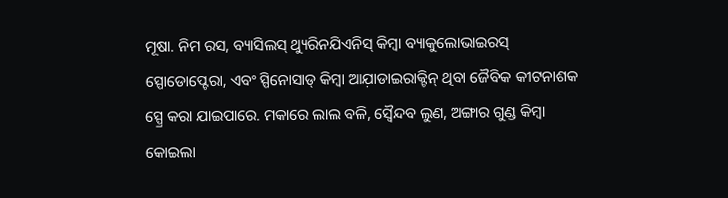ମୂଷା. ନିମ ରସ, ବ୍ୟାସିଲସ୍ ଥ୍ୟୁରିନଯିଏନିସ୍ କିମ୍ବା ବ୍ୟାକୁଲୋଭାଇରସ୍ ସ୍ପୋଡୋପ୍ଟେରା, ଏବଂ ସ୍ପିନୋସାଡ୍ କିମ୍ବା ଆଯ଼ାଡାଇରାକ୍ଟିନ୍ ଥିବା ଜୈବିକ କୀଟନାଶକ ସ୍ପ୍ରେ କରା ଯାଇପାରେ. ମକାରେ ଲାଲ ବଳି, ସ୍ୱୈନ୍ଦବ ଲୁଣ, ଅଙ୍ଗାର ଗୁଣ୍ଡ କିମ୍ବା କୋଇଲା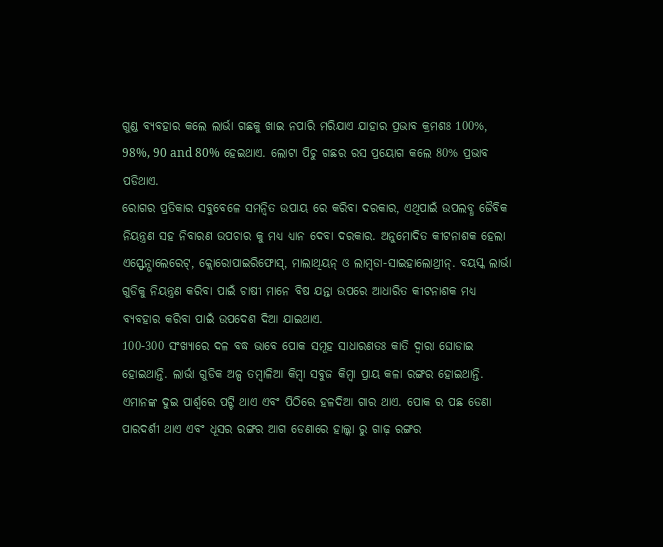ଗୁଣ୍ଡ ବ୍ୟବହାର କଲେ ଲାର୍ଭା ଗଛକୁ ଖାଇ ନପାରି ମରିଯାଏ ଯାହାର ପ୍ରଭାବ କ୍ରମଶଃ 100%, 98%, 90 and 80% ହେଇଥାଏ. ଲୋଟା ପିଚୁ ଗଛର ରସ ପ୍ରୟୋଗ କଲେ 80% ପ୍ରଭାବ ପଡିଥାଏ.
ରୋଗର ପ୍ରତିକାର ସବୁବେଳେ ସମନ୍ବିତ ଉପାୟ ରେ କରିବା ଦରକାର, ଏଥିପାଇଁ ଉପଲବ୍ଧ ଜୈବିକ ନିୟନ୍ତ୍ରଣ ସହ ନିବାରଣ ଉପଚାର କୁ ମଧ୍ୟ ଧ୍ୟାନ ଦେବା ଦରକାର. ଅନୁମୋଦିତ କୀଟନାଶକ ହେଲା ଏସ୍ଫେନ୍ଭାଲେରେଟ୍, କ୍ଲୋରୋପାଇରିଫୋସ୍, ମାଲାଥିୟନ୍ ଓ ଲାମ୍ବଡା-ସାଇହାଲୋଥ୍ରୀନ୍. ବୟସ୍କ ଲାର୍ଭା ଗୁଡିକୁ ନିୟନ୍ତ୍ରଣ କରିବା ପାଇଁ ଚାଷୀ ମାନେ ବିଷ ଯନ୍ତା ଉପରେ ଆଧାରିତ କୀଟନାଶକ ମଧ୍ୟ ବ୍ୟବହାର କରିବା ପାଇଁ ଉପଦେଶ ଦିଆ ଯାଇଥାଏ.
100-300 ସଂଖ୍ୟାରେ ଦଳ ବଦ୍ଧ ଭାବେ ପୋକ ସମୂହ ସାଧାରଣତଃ କାତି ଦ୍ୱାରା ଘୋଡାଇ ହୋଇଥାନ୍ତି. ଲାର୍ଭା ଗୁଡିକ ଅଳ୍ପ ତମ୍ବାଳିଆ କିମ୍ୱା ସବୁଜ କିମ୍ବା ପ୍ରାୟ କଳା ରଙ୍ଗର ହୋଇଥାନ୍ତି. ଏମାନଙ୍କ ଦୁଇ ପାର୍ଶ୍ବରେ ପଟ୍ଟି ଥାଏ ଏବଂ ପିଠିରେ ହଳଦିଆ ଗାର ଥାଏ. ପୋକ ର ପଛ ଡେଣା ପାରଦର୍ଶୀ ଥାଏ ଏବଂ ଧୂସର ରଙ୍ଗର ଆଗ ଡେଣାରେ ହାଲ୍କା ରୁ ଗାଢ଼ ରଙ୍ଗର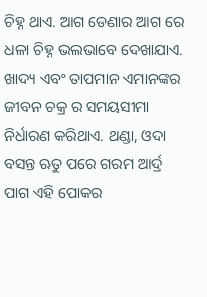ଚିହ୍ନ ଥାଏ. ଆଗ ଡେଣାର ଆଗ ରେ ଧଳା ଚିହ୍ନ ଭଲଭାବେ ଦେଖାଯାଏ. ଖାଦ୍ୟ ଏବଂ ତାପମାନ ଏମାନଙ୍କର ଜୀବନ ଚକ୍ର ର ସମୟସୀମା ନିର୍ଧାରଣ କରିଥାଏ. ଥଣ୍ଡା, ଓଦା ବସନ୍ତ ଋତୁ ପରେ ଗରମ ଆର୍ଦ୍ର ପାଗ ଏହି ପୋକର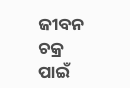ଜୀବନ ଚକ୍ର ପାଇଁ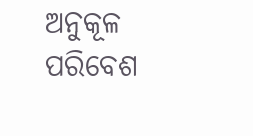ଅନୁକୂଳ ପରିବେଶ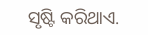ସୃଷ୍ଟି କରିଥାଏ.